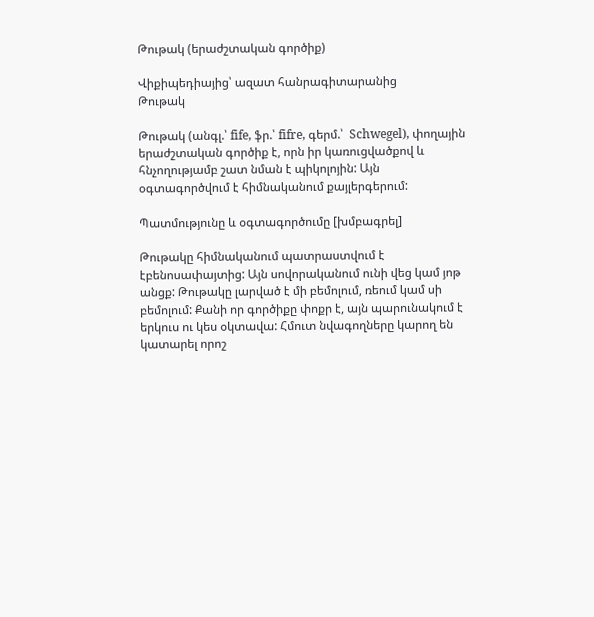Թութակ (երաժշտական գործիք)

Վիքիպեդիայից՝ ազատ հանրագիտարանից
Թութակ

Թութակ (անգլ.՝ fife, ֆր.՝ fifre, գերմ.՝  Schwegel), փողային երաժշտական գործիք է, որն իր կառուցվածքով և հնչողությամբ շատ նման է պիկոլոյին: Այն օգտագործվում է հիմնականում քայլերգերում:

Պատմությունը և օգտագործումը [խմբագրել]

Թութակը հիմնականում պատրաստվում է էբենոսափայտից: Այն սովորականում ունի վեց կամ յոթ անցք: Թութակը լարված է մի բեմոլում, ռեում կամ սի բեմոլում: Քանի որ գործիքը փոքր է, այն պարունակում է երկուս ու կես օկտավա: Հմուտ նվագողները կարող են կատարել որոշ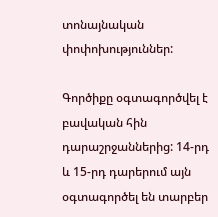տոնայնական փոփոխություններ:

Գործիքը օգտագործվել է բավական հին դարաշրջաններից: 14-րդ և 15-րդ դարերում այն օգտագործել են տարբեր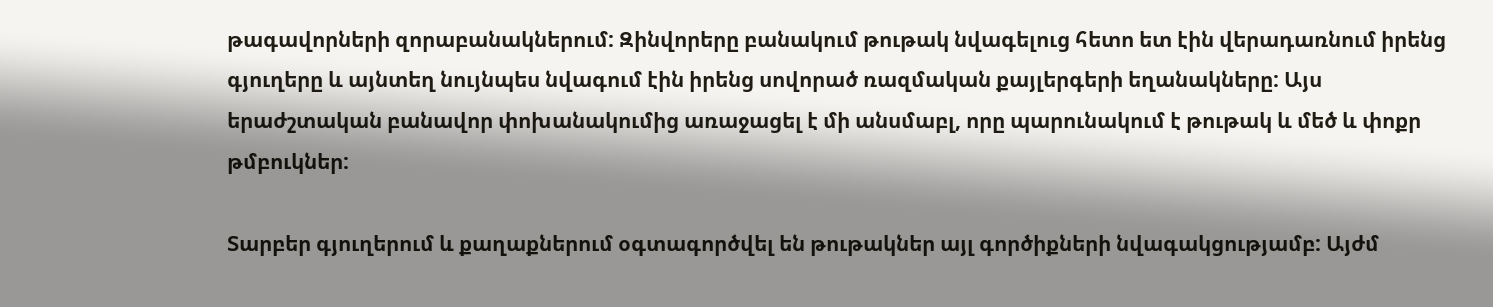թագավորների զորաբանակներում: Զինվորերը բանակում թութակ նվագելուց հետո ետ էին վերադառնում իրենց գյուղերը և այնտեղ նույնպես նվագում էին իրենց սովորած ռազմական քայլերգերի եղանակները: Այս երաժշտական բանավոր փոխանակումից առաջացել է մի անսմաբլ, որը պարունակում է թութակ և մեծ և փոքր թմբուկներ:

Տարբեր գյուղերում և քաղաքներում օգտագործվել են թութակներ այլ գործիքների նվագակցությամբ: Այժմ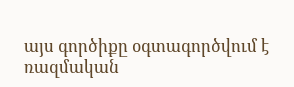այս գործիքը օգտագործվում է ռազմական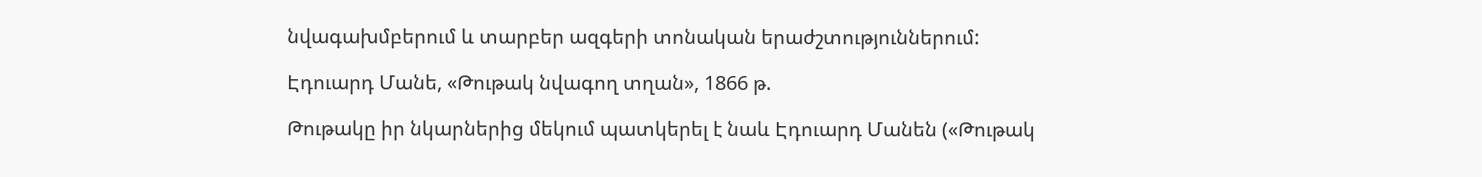նվագախմբերում և տարբեր ազգերի տոնական երաժշտություններում:

Էդուարդ Մանե, «Թութակ նվագող տղան», 1866 թ.

Թութակը իր նկարներից մեկում պատկերել է նաև Էդուարդ Մանեն («Թութակ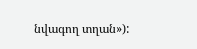նվագող տղան»):